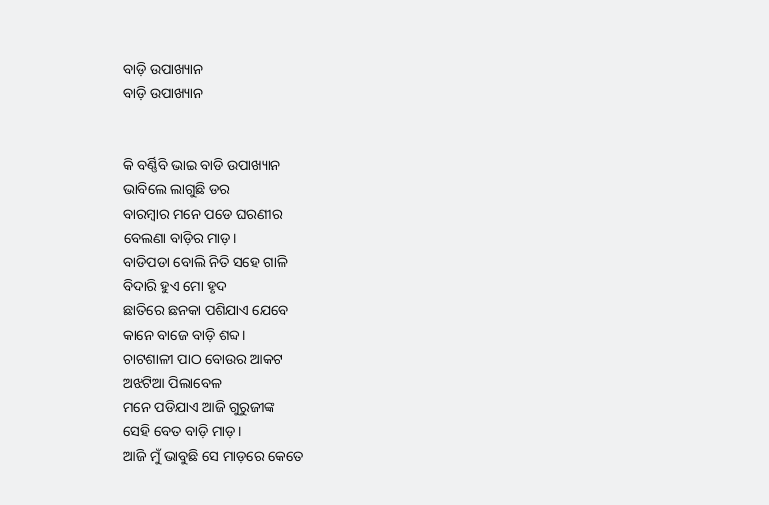ବାଡ଼ି ଉପାଖ୍ୟାନ
ବାଡ଼ି ଉପାଖ୍ୟାନ


କି ବର୍ଣ୍ଣିବି ଭାଇ ବାଡି ଉପାଖ୍ୟାନ
ଭାବିଲେ ଲାଗୁଛି ଡର
ବାରମ୍ବାର ମନେ ପଡେ ଘରଣୀର
ବେଲଣା ବାଡ଼ିର ମାଡ଼।
ବାଡିପଡା ବୋଲି ନିତି ସହେ ଗାଳି
ବିଦାରି ହୁଏ ମୋ ହୃଦ
ଛାତିରେ ଛନକା ପଶିଯାଏ ଯେବେ
କାନେ ବାଜେ ବାଡ଼ି ଶବ୍ଦ।
ଚାଟଶାଳୀ ପାଠ ବୋଉର ଆକଟ
ଅଝଟିଆ ପିଲାବେଳ
ମନେ ପଡିଯାଏ ଆଜି ଗୁରୁଜୀଙ୍କ
ସେହି ବେତ ବାଡ଼ି ମାଡ଼।
ଆଜି ମୁଁ ଭାବୁଛି ସେ ମାଡ଼ରେ କେତେ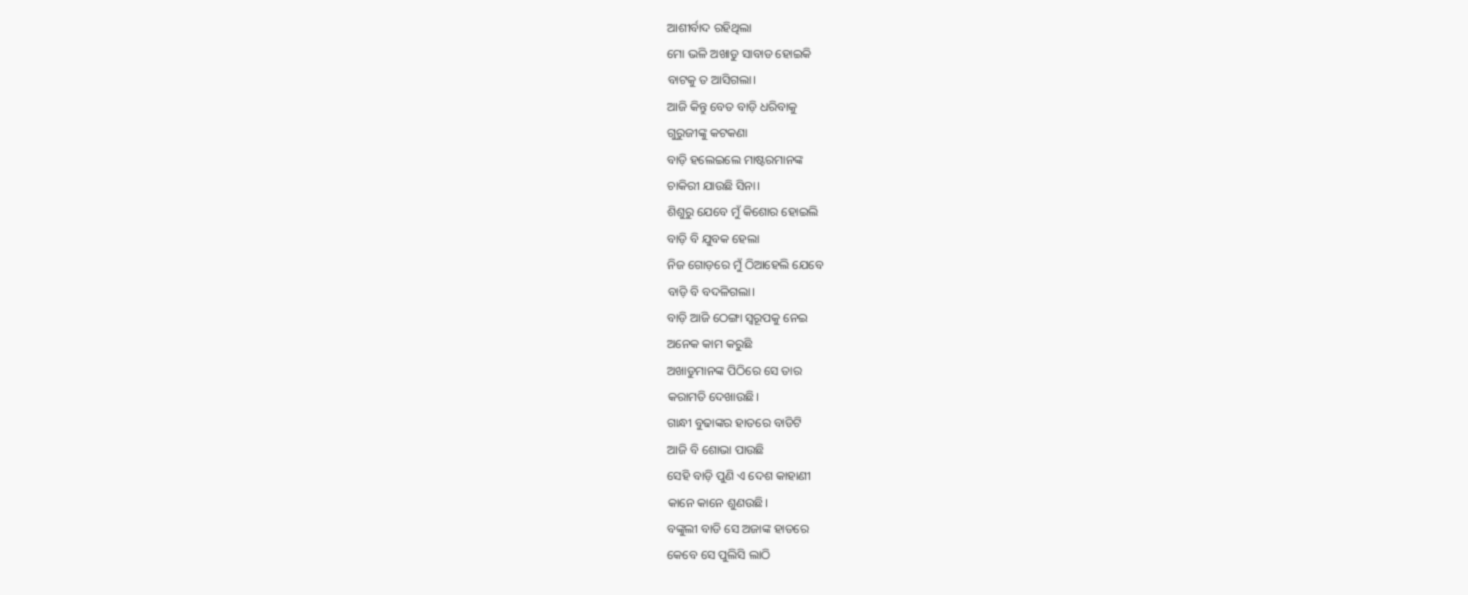ଆଶୀର୍ବାଦ ରହିଥିଲା
ମୋ ଭଳି ଅଖାଡୁ ସାବାଡ ହୋଇକି
ବାଟକୁ ତ ଆସିଗଲା।
ଆଜି କିନ୍ତୁ ବେତ ବାଡ଼ି ଧରିବାକୁ
ଗୁରୁଜୀଙ୍କୁ କଟକଣା
ବାଡ଼ି ହଲେଇଲେ ମାଷ୍ଟରମାନଙ୍କ
ଚାକିରୀ ଯାଉଛି ସିନା।
ଶିଶୁରୁ ଯେବେ ମୁଁ କିଶୋର ହୋଇଲି
ବାଡ଼ି ବି ଯୁବକ ହେଲା
ନିଜ ଗୋଡ଼ରେ ମୁଁ ଠିଆହେଲି ଯେବେ
ବାଡ଼ି ବି ବଦଳିଗଲା।
ବାଡ଼ି ଆଜି ଠେଙ୍ଗା ସ୍ଵରୂପକୁ ନେଇ
ଅନେକ କାମ କରୁଛି
ଅଖାଡୁମାନଙ୍କ ପିଠିରେ ସେ ତାର
କରାମତି ଦେଖାଉଛି।
ଗାନ୍ଧୀ ବୁଢାଙ୍କର ହାତରେ ବାଡିଟି
ଆଜି ବି ଶୋଭା ପାଉଛି
ସେହି ବାଡ଼ି ପୁଣି ଏ ଦେଶ କାହାଣୀ
କାନେ କାନେ ଶୁଣଉଛି।
ବଙ୍କୁଲୀ ବାଡି ସେ ଅଜାଙ୍କ ହାତରେ
କେବେ ସେ ପୁଲିସି ଲାଠି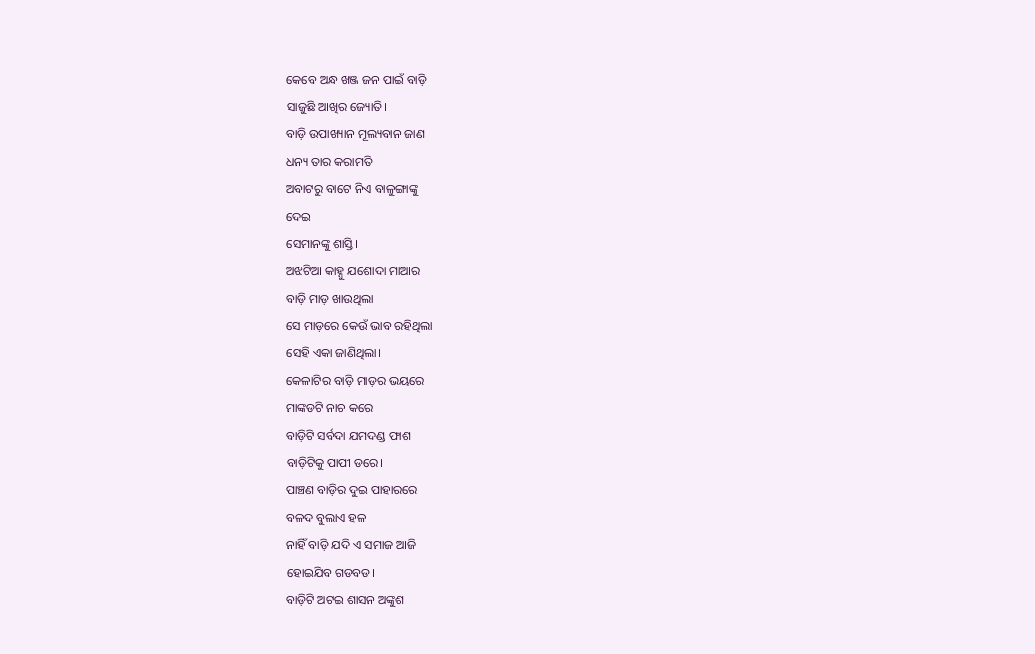କେବେ ଅନ୍ଧ ଖଞ୍ଜ ଜନ ପାଇଁ ବାଡ଼ି
ସାଜୁଛି ଆଖିର ଜ୍ୟୋତି।
ବାଡ଼ି ଉପାଖ୍ୟାନ ମୂଲ୍ୟବାନ ଜାଣ
ଧନ୍ୟ ତାର କରାମତି
ଅବାଟରୁ ବାଟେ ନିଏ ବାଳୁଙ୍ଗାଙ୍କୁ
ଦେଇ
ସେମାନଙ୍କୁ ଶାସ୍ତି।
ଅଝଟିଆ କାହ୍ନୁ ଯଶୋଦା ମାଆର
ବାଡ଼ି ମାଡ଼ ଖାଉଥିଲା
ସେ ମାଡ଼ରେ କେଉଁ ଭାବ ରହିଥିଲା
ସେହି ଏକା ଜାଣିଥିଲା।
କେଳାଟିର ବାଡ଼ି ମାଡ଼ର ଭୟରେ
ମାଙ୍କଡଟି ନାଚ କରେ
ବାଡ଼ିଟି ସର୍ବଦା ଯମଦଣ୍ଡ ଫାଶ
ବାଡ଼ିଟିକୁ ପାପୀ ଡରେ।
ପାଞ୍ଚଣ ବାଡ଼ିର ଦୁଇ ପାହାରରେ
ବଳଦ ବୁଲାଏ ହଳ
ନାହିଁ ବାଡ଼ି ଯଦି ଏ ସମାଜ ଆଜି
ହୋଇଯିବ ଗଡବଡ।
ବାଡ଼ିଟି ଅଟଇ ଶାସନ ଅଙ୍କୁଶ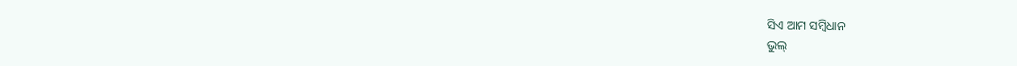ସିଏ ଆମ ସମ୍ବିଧାନ
ଭୁଲ୍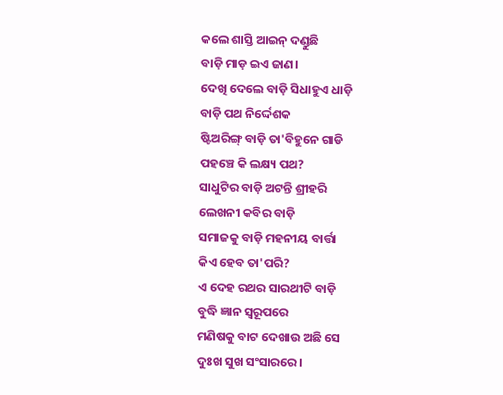କଲେ ଶାସ୍ତି ଆଇନ୍ ଦଣ୍ଡୁଛି
ବାଡ଼ି ମାଡ଼ ଇଏ ଜାଣ।
ଦେଖି ଦେଲେ ବାଡ଼ି ସିଧାହୁଏ ଧାଡ଼ି
ବାଡ଼ି ପଥ ନିର୍ଦ୍ଦେଶକ
ଷ୍ଟିଅରିଙ୍ଗ୍ ବାଡ଼ି ତା'ବିହୁନେ ଗାଡି
ପହଞ୍ଚେ କି ଲକ୍ଷ୍ୟ ପଥ?
ସାଧୁଟିର ବାଡ଼ି ଅଟନ୍ତି ଶ୍ରୀହରି
ଲେଖନୀ କବିର ବାଡ଼ି
ସମାଜକୁ ବାଡ଼ି ମହନୀୟ ବାର୍ତ୍ତା
କିଏ ହେବ ତା'ପରି?
ଏ ଦେହ ରଥର ସାରଥୀଟି ବାଡ଼ି
ବୁଦ୍ଧି ଜ୍ଞାନ ସ୍ଵରୂପରେ
ମଣିଷକୁ ବାଟ ଦେଖାଉ ଅଛି ସେ
ଦୁଃଖ ସୁଖ ସଂସାରରେ।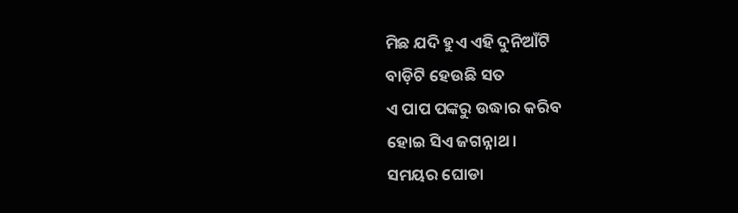ମିଛ ଯଦି ହୁଏ ଏହି ଦୁନିଆଁଟି
ବାଡ଼ିଟି ହେଉଛି ସତ
ଏ ପାପ ପଙ୍କରୁ ଉଦ୍ଧାର କରିବ
ହୋଇ ସିଏ ଜଗନ୍ନାଥ।
ସମୟର ଘୋଡା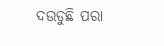ଦଉଡୁଛି ପରା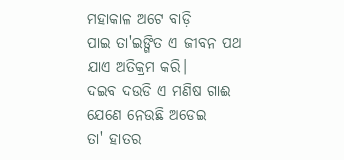ମହାକାଳ ଅଟେ ବାଡ଼ି
ପାଇ ତା'ଇଙ୍ଗିତ ଏ ଜୀବନ ପଥ
ଯାଏ ଅତିକ୍ରମ କରି।
ଦଇବ ଦଉଡି ଏ ମଣିଷ ଗାଈ
ଯେଣେ ନେଉଛି ଅଡେଇ
ତା' ହାତର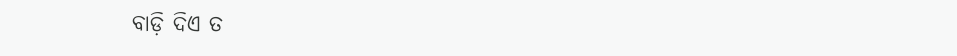ବାଡ଼ି ଦିଏ ତ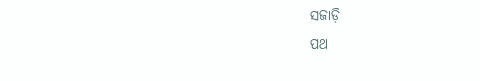ସଜାଡ଼ି
ପଥ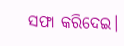ସଫା କରିଦେଇ।